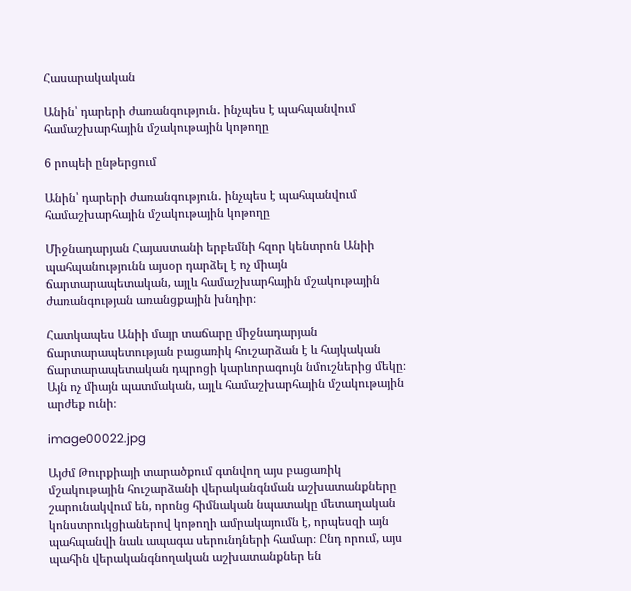Հասարակական

Անին՝ դարերի ժառանգություն․ ինչպես է պահպանվում համաշխարհային մշակութային կոթողը

6 րոպեի ընթերցում

Անին՝ դարերի ժառանգություն․ ինչպես է պահպանվում համաշխարհային մշակութային կոթողը

Միջնադարյան Հայաստանի երբեմնի հզոր կենտրոն Անիի պահպանությունն այսօր դարձել է ոչ միայն ճարտարապետական, այլև համաշխարհային մշակութային ժառանգության առանցքային խնդիր։

Հատկապես Անիի մայր տաճարը միջնադարյան ճարտարապետության բացառիկ հուշարձան է և հայկական ճարտարապետական դպրոցի կարևորագույն նմուշներից մեկը։ Այն ոչ միայն պատմական, այլև համաշխարհային մշակութային արժեք ունի։

image00022.jpg

Այժմ Թուրքիայի տարածքում գտնվող այս բացառիկ մշակութային հուշարձանի վերականգնման աշխատանքները շարունակվում են, որոնց հիմնական նպատակը մետաղական կոնստրուկցիաներով կոթողի ամրակայումն է, որպեսզի այն պահպանվի նաև ապագա սերունդների համար։ Ընդ որում, այս պահին վերականգնողական աշխատանքներ են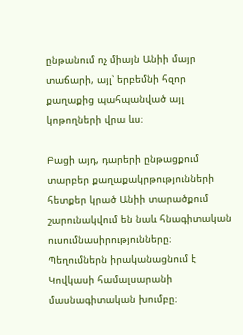ընթանում ոչ միայն Անիի մայր տաճարի, այլ՝ երբեմնի հզոր քաղաքից պահպանված այլ կոթողների վրա ևս։

Բացի այդ, դարերի ընթացքում տարբեր քաղաքակրթությունների հետքեր կրած Անիի տարածքում շարունակվում են նաև հնագիտական ուսումնասիրությունները։ Պեղումներն իրականացնում է Կովկասի համալսարանի մասնագիտական խումբը։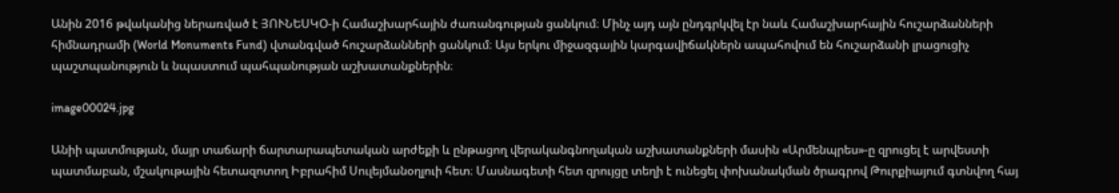Անին 2016 թվականից ներառված է ՅՈՒՆԵՍԿՕ-ի Համաշխարհային ժառանգության ցանկում։ Մինչ այդ այն ընդգրկվել էր նաև Համաշխարհային հուշարձանների հիմնադրամի (World Monuments Fund) վտանգված հուշարձանների ցանկում։ Այս երկու միջազգային կարգավիճակներն ապահովում են հուշարձանի լրացուցիչ պաշտպանություն և նպաստում պահպանության աշխատանքներին։

image00024.jpg

Անիի պատմության, մայր տաճարի ճարտարապետական արժեքի և ընթացող վերականգնողական աշխատանքների մասին «Արմենպրես»-ը զրուցել է արվեստի պատմաբան, մշակութային հետազոտող Իբրահիմ Սուլեյմանօղլուի հետ։ Մասնագետի հետ զրույցը տեղի է ունեցել փոխանակման ծրագրով Թուրքիայում գտնվող հայ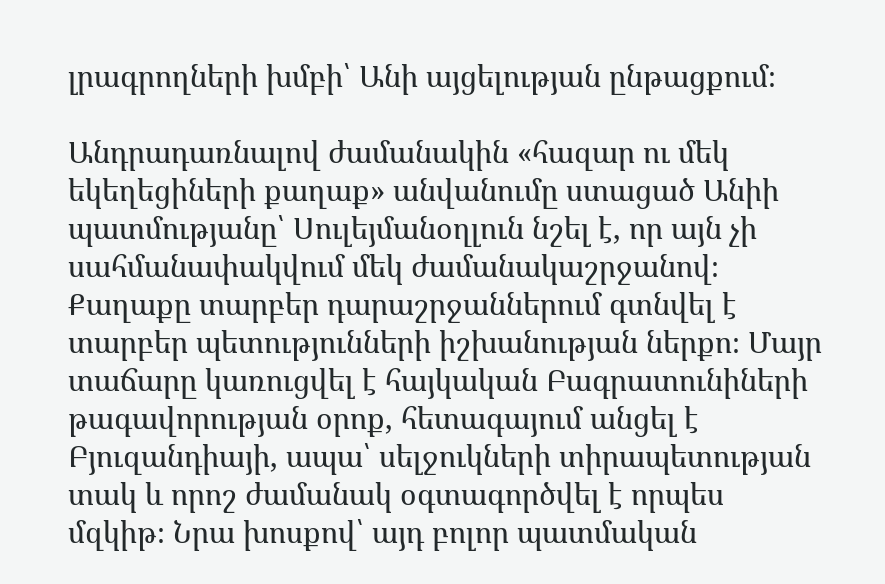լրագրողների խմբի՝ Անի այցելության ընթացքում։

Անդրադառնալով ժամանակին «հազար ու մեկ եկեղեցիների քաղաք» անվանումը ստացած Անիի պատմությանը՝ Սուլեյմանօղլուն նշել է, որ այն չի սահմանափակվում մեկ ժամանակաշրջանով։ Քաղաքը տարբեր դարաշրջաններում գտնվել է տարբեր պետությունների իշխանության ներքո։ Մայր տաճարը կառուցվել է հայկական Բագրատունիների թագավորության օրոք, հետագայում անցել է Բյուզանդիայի, ապա՝ սելջուկների տիրապետության տակ և որոշ ժամանակ օգտագործվել է որպես մզկիթ։ Նրա խոսքով՝ այդ բոլոր պատմական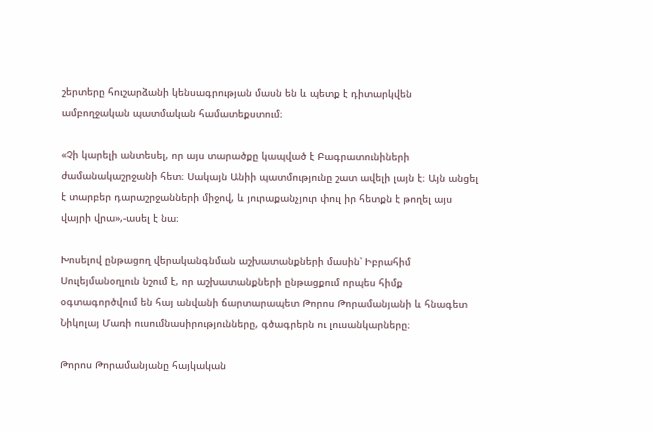շերտերը հուշարձանի կենսագրության մասն են և պետք է դիտարկվեն ամբողջական պատմական համատեքստում։

«Չի կարելի անտեսել, որ այս տարածքը կապված է Բագրատունիների ժամանակաշրջանի հետ։ Սակայն Անիի պատմությունը շատ ավելի լայն է։ Այն անցել է տարբեր դարաշրջանների միջով, և յուրաքանչյուր փուլ իր հետքն է թողել այս վայրի վրա»,-ասել է նա։

Խոսելով ընթացող վերականգնման աշխատանքների մասին՝ Իբրահիմ Սուլեյմանօղլուն նշում է, որ աշխատանքների ընթացքում որպես հիմք օգտագործվում են հայ անվանի ճարտարապետ Թորոս Թորամանյանի և հնագետ Նիկոլայ Մառի ուսումնասիրությունները, գծագրերն ու լուսանկարները։

Թորոս Թորամանյանը հայկական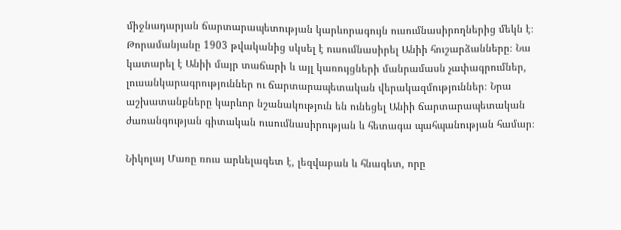միջնադարյան ճարտարապետության կարևորագույն ուսումնասիրողներից մեկն է։ Թորամանյանը 1903 թվականից սկսել է ուսումնասիրել Անիի հուշարձանները։ Նա կատարել է Անիի մայր տաճարի և այլ կառույցների մանրամասն չափագրումներ, լուսանկարագրություններ ու ճարտարապետական վերակազմություններ։ Նրա աշխատանքները կարևոր նշանակություն են ունեցել Անիի ճարտարապետական ժառանգության գիտական ուսումնասիրության և հետագա պահպանության համար։

Նիկոլայ Մառը ռուս արևելագետ է, լեզվաբան և հնագետ, որը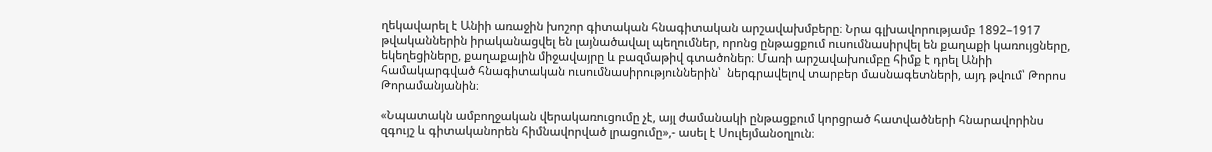ղեկավարել է Անիի առաջին խոշոր գիտական հնագիտական արշավախմբերը։ Նրա գլխավորությամբ 1892–1917 թվականներին իրականացվել են լայնածավալ պեղումներ, որոնց ընթացքում ուսումնասիրվել են քաղաքի կառույցները, եկեղեցիները, քաղաքային միջավայրը և բազմաթիվ գտածոներ։ Մառի արշավախումբը հիմք է դրել Անիի համակարգված հնագիտական ուսումնասիրություններին՝  ներգրավելով տարբեր մասնագետների, այդ թվում՝ Թորոս Թորամանյանին։

«Նպատակն ամբողջական վերակառուցումը չէ, այլ ժամանակի ընթացքում կորցրած հատվածների հնարավորինս զգույշ և գիտականորեն հիմնավորված լրացումը»,- ասել է Սուլեյմանօղլուն։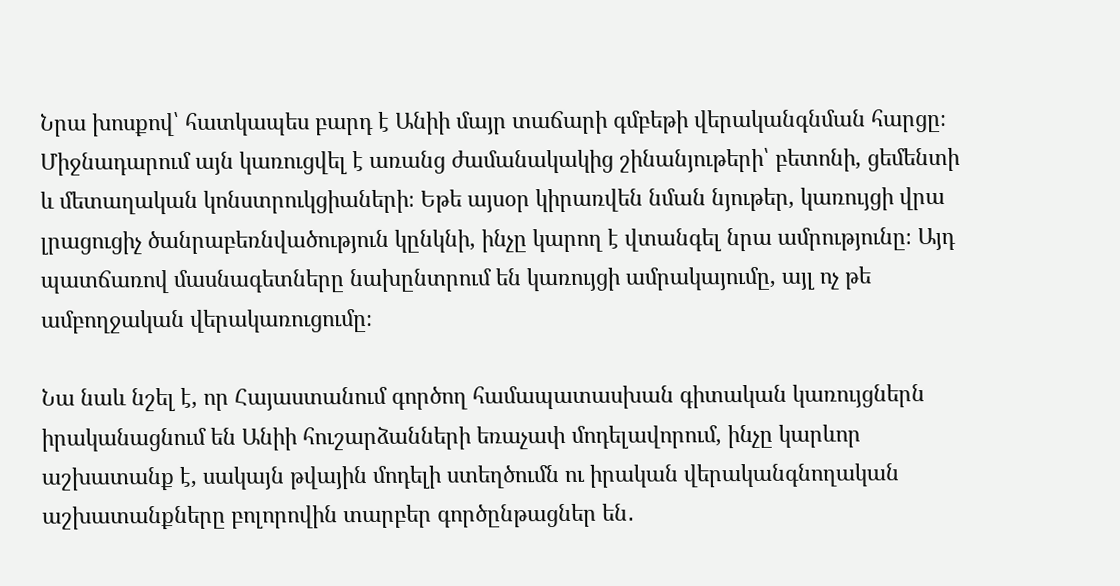Նրա խոսքով՝ հատկապես բարդ է Անիի մայր տաճարի գմբեթի վերականգնման հարցը։ Միջնադարում այն կառուցվել է առանց ժամանակակից շինանյութերի՝ բետոնի, ցեմենտի և մետաղական կոնստրուկցիաների։ Եթե այսօր կիրառվեն նման նյութեր, կառույցի վրա լրացուցիչ ծանրաբեռնվածություն կընկնի, ինչը կարող է վտանգել նրա ամրությունը։ Այդ պատճառով մասնագետները նախընտրում են կառույցի ամրակայումը, այլ ոչ թե ամբողջական վերակառուցումը։

Նա նաև նշել է, որ Հայաստանում գործող համապատասխան գիտական կառույցներն իրականացնում են Անիի հուշարձանների եռաչափ մոդելավորում, ինչը կարևոր աշխատանք է, սակայն թվային մոդելի ստեղծումն ու իրական վերականգնողական աշխատանքները բոլորովին տարբեր գործընթացներ են․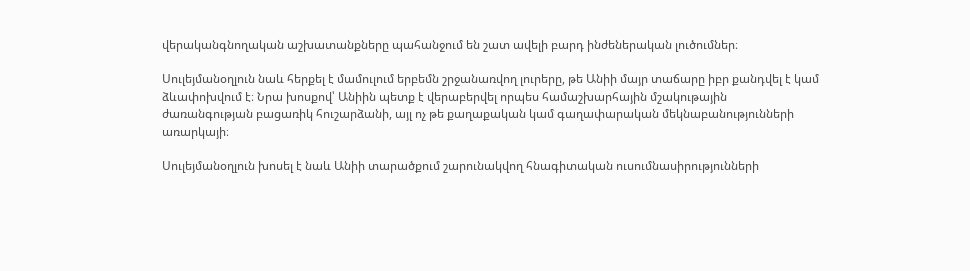վերականգնողական աշխատանքները պահանջում են շատ ավելի բարդ ինժեներական լուծումներ։

Սուլեյմանօղլուն նաև հերքել է մամուլում երբեմն շրջանառվող լուրերը, թե Անիի մայր տաճարը իբր քանդվել է կամ ձևափոխվում է։ Նրա խոսքով՝ Անիին պետք է վերաբերվել որպես համաշխարհային մշակութային ժառանգության բացառիկ հուշարձանի, այլ ոչ թե քաղաքական կամ գաղափարական մեկնաբանությունների առարկայի։

Սուլեյմանօղլուն խոսել է նաև Անիի տարածքում շարունակվող հնագիտական ուսումնասիրությունների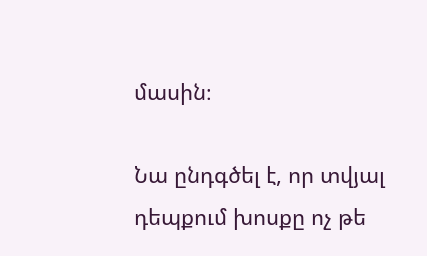մասին։

Նա ընդգծել է, որ տվյալ դեպքում խոսքը ոչ թե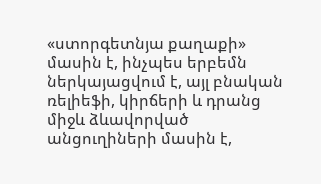«ստորգետնյա քաղաքի» մասին է, ինչպես երբեմն ներկայացվում է, այլ բնական ռելիեֆի, կիրճերի և դրանց միջև ձևավորված անցուղիների մասին է,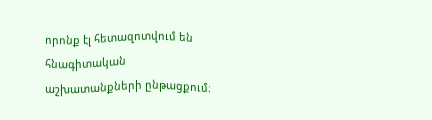որոնք էլ հետազոտվում են հնագիտական աշխատանքների ընթացքում։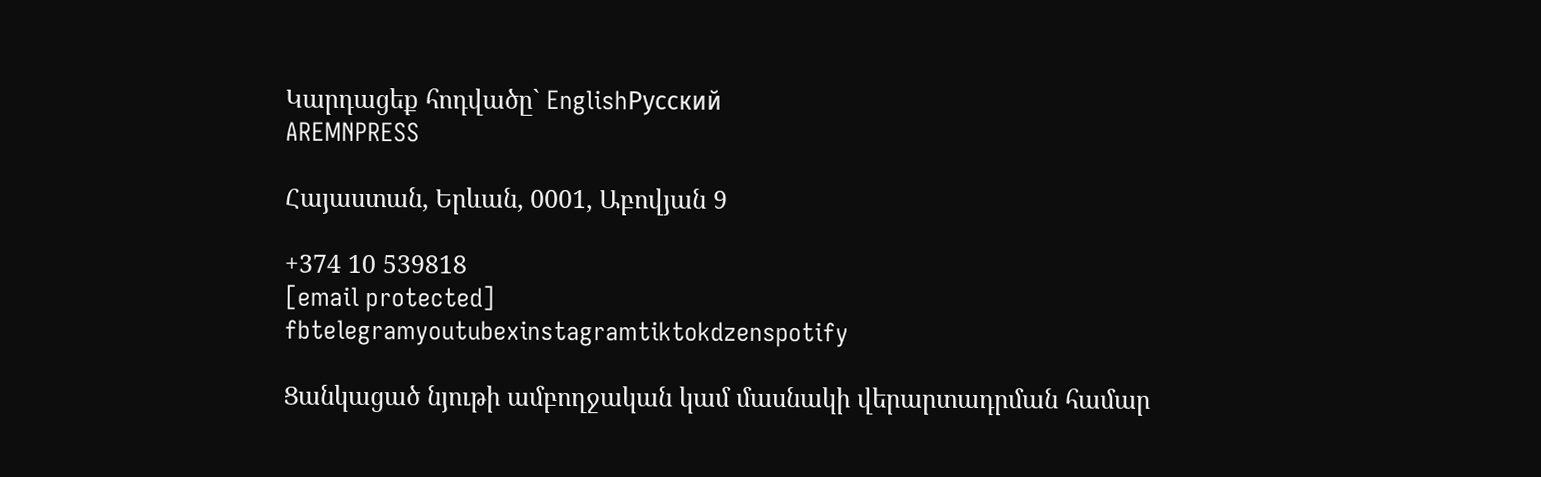Կարդացեք հոդվածը` EnglishРусский
AREMNPRESS

Հայաստան, Երևան, 0001, Աբովյան 9

+374 10 539818
[email protected]
fbtelegramyoutubexinstagramtiktokdzenspotify

Ցանկացած նյութի ամբողջական կամ մասնակի վերարտադրման համար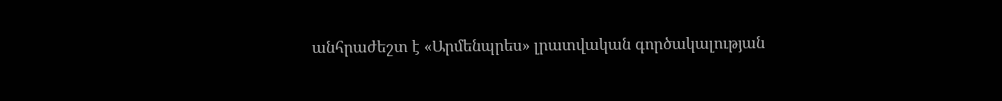անհրաժեշտ է «Արմենպրես» լրատվական գործակալության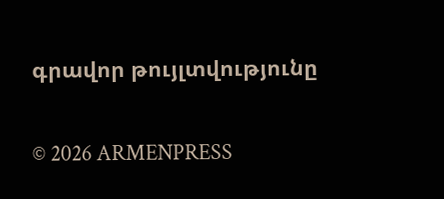գրավոր թույլտվությունը

© 2026 ARMENPRESS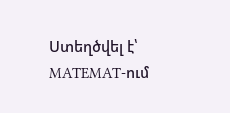Ստեղծվել է՝ MATEMAT-ում